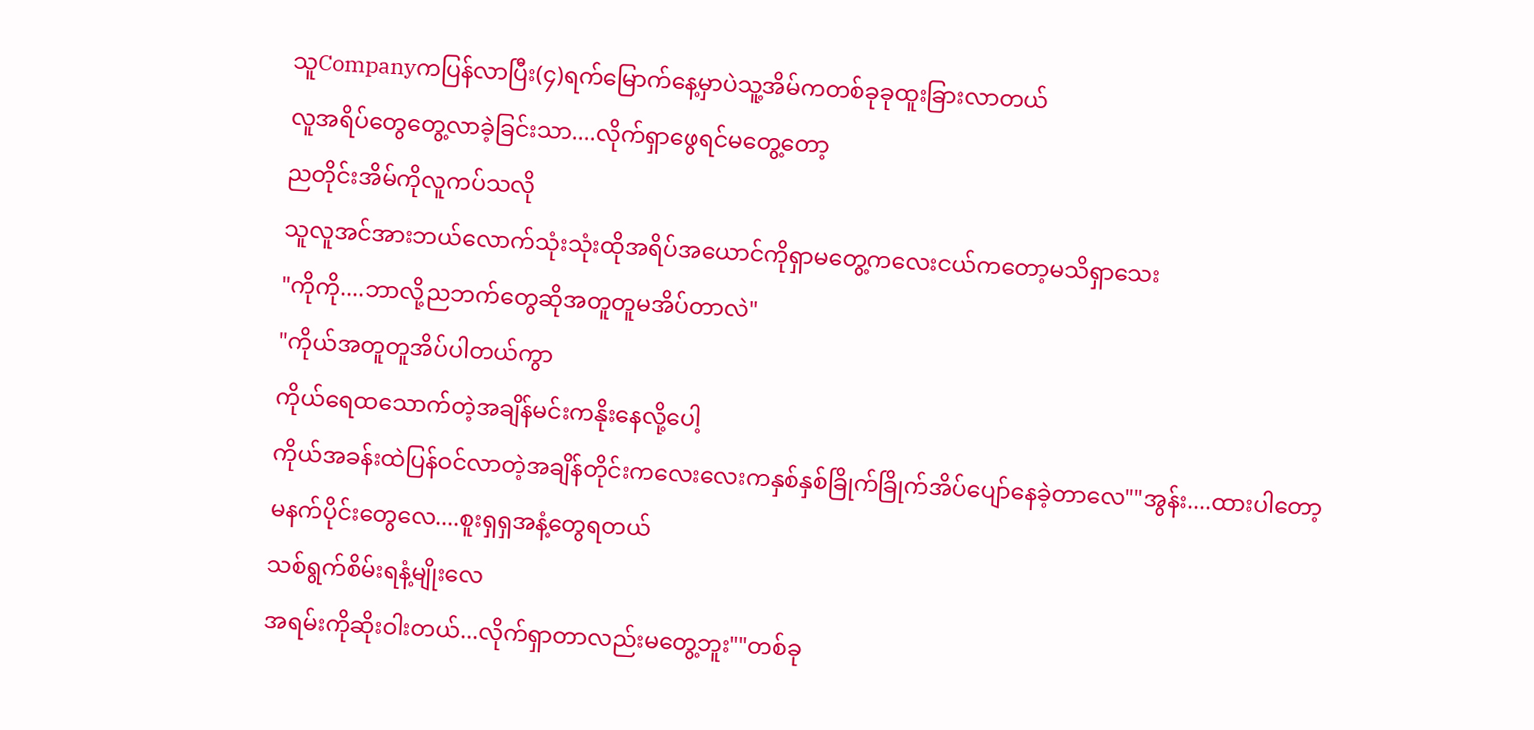သူCompanyကပြန်လာပြီး(၄)ရက်မြောက်နေ့မှာပဲသူ့အိမ်ကတစ်ခုခုထူးခြားလာတယ်
လူအရိပ်တွေတွေ့လာခဲ့ခြင်းသာ....လိုက်ရှာဖွေရင်မတွေ့တော့
ညတိုင်းအိမ်ကိုလူကပ်သလို
သူလူအင်အားဘယ်လောက်သုံးသုံးထိုအရိပ်အယောင်ကိုရှာမတွေ့ကလေးငယ်ကတော့မသိရှာသေး
"ကိုကို....ဘာလို့ညဘက်တွေဆိုအတူတူမအိပ်တာလဲ"
"ကိုယ်အတူတူအိပ်ပါတယ်ကွာ
ကိုယ်ရေထသောက်တဲ့အချိန်မင်းကနိုးနေလို့ပေါ့
ကိုယ်အခန်းထဲပြန်ဝင်လာတဲ့အချိန်တိုင်းကလေးလေးကနှစ်နှစ်ခြိုက်ခြိုက်အိပ်ပျော်နေခဲ့တာလေ""အွန်း....ထားပါတော့
မနက်ပိုင်းတွေလေ....စူးရှရှအနံ့တွေရတယ်
သစ်ရွက်စိမ်းရနံ့မျိုးလေ
အရမ်းကိုဆိုးဝါးတယ်...လိုက်ရှာတာလည်းမတွေ့ဘူး""တစ်ခု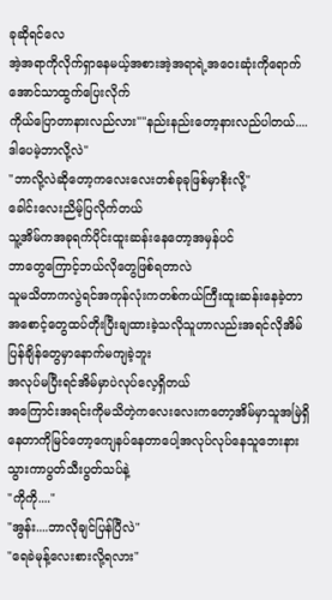ခုဆိုရင်လေ
အဲ့အရာကိုလိုက်ရှာနေမယ့်အစားအဲ့အရာရဲ့အဝေးဆုံးကိုရောက်အောင်သာထွက်ပြေးလိုက်
ကိုယ်ပြောတာနားလည်လား""နည်းနည်းတော့နားလည်ပါတယ်....ဒါပေမဲ့ဘာလို့လဲ"
"ဘာလို့လဲဆိုတော့ကလေးလေးတစ်ခုခုဖြစ်မှာစိုးလို့"
ခေါင်းလေးညိမ့်ပြလိုက်တယ်
သူ့အိမ်ကအခုရက်ပိုင်းထူးဆန်းနေတော့အမှန်ပင်
ဘာတွေကြောင့်ဘယ်လိုတွေဖြစ်ရတာလဲ
သူမသိတာကလွဲရင်အကုန်လုံးကတစ်ကယ်ကြီးထူးဆန်းနေခဲ့တာအစောင့်တွေထပ်တိုးပြီးချထားခဲ့သလိုသူဟာလည်းအရင်လိုအိမ်ပြန်ချိန်တွေမှာနောက်မကျခဲ့ဘူး
အလုပ်မပြီးရင်အိမ်မှာပဲလုပ်လေ့ရှိတယ်
အကြောင်းအရင်းကိုမသိတဲ့ကလေးလေးကတော့အိမ်မှာသူအမြဲရှိနေတာကိုမြင်တော့ကျေနပ်နေတာပေါ့အလုပ်လုပ်နေသူဘေးနားသွားကာပွတ်သီးပွတ်သပ်နဲ့
"ကိုကို...."
"အွန်း....ဘာလိုချင်ပြန်ပြီလဲ"
"ရေခဲမုန့်လေးစားလို့ရလား"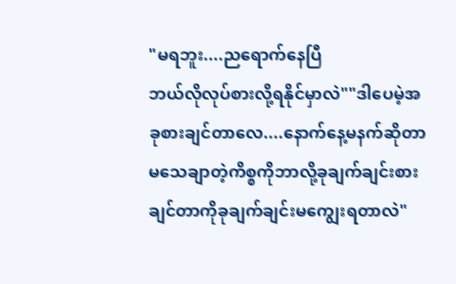"မရဘူး....ညရောက်နေပြီ
ဘယ်လိုလုပ်စားလို့ရနိုင်မှာလဲ""ဒါပေမဲ့အခုစားချင်တာလေ....နောက်နေ့မနက်ဆိုတာမသေချာတဲ့ကိစ္စကိုဘာလို့ခုချက်ချင်းစားချင်တာကိုခုချက်ချင်းမကျွေးရတာလဲ"